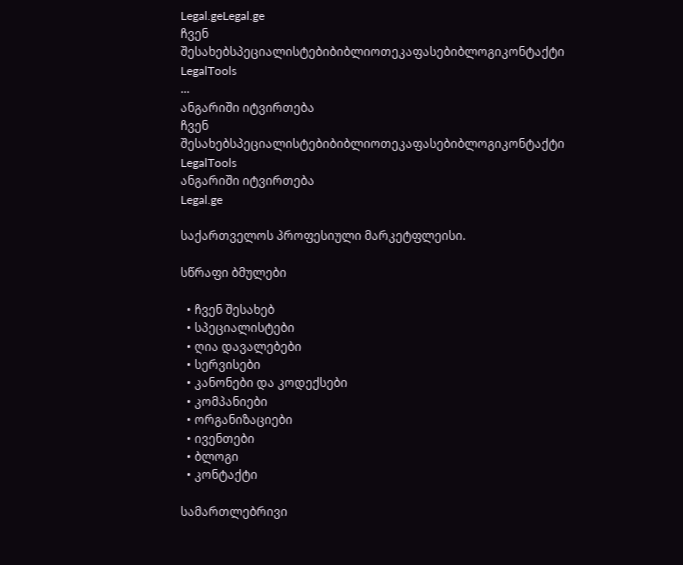Legal.geLegal.ge
ჩვენ შესახებსპეციალისტებიბიბლიოთეკაფასებიბლოგიკონტაქტი
LegalTools
...
ანგარიში იტვირთება
ჩვენ შესახებსპეციალისტებიბიბლიოთეკაფასებიბლოგიკონტაქტი
LegalTools
ანგარიში იტვირთება
Legal.ge

საქართველოს პროფესიული მარკეტფლეისი.

სწრაფი ბმულები

  • ჩვენ შესახებ
  • სპეციალისტები
  • ღია დავალებები
  • სერვისები
  • კანონები და კოდექსები
  • კომპანიები
  • ორგანიზაციები
  • ივენთები
  • ბლოგი
  • კონტაქტი

სამართლებრივი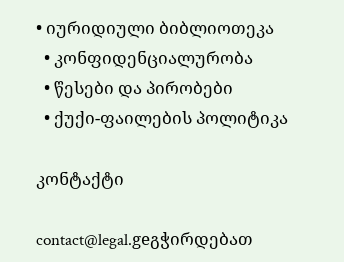• იურიდიული ბიბლიოთეკა
  • კონფიდენციალურობა
  • წესები და პირობები
  • ქუქი-ფაილების პოლიტიკა

კონტაქტი

contact@legal.geგჭირდებათ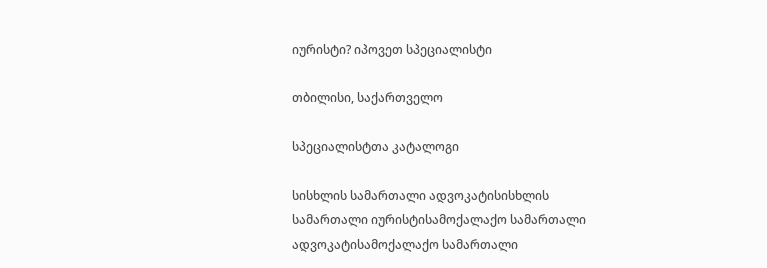იურისტი? იპოვეთ სპეციალისტი

თბილისი, საქართველო

სპეციალისტთა კატალოგი

სისხლის სამართალი ადვოკატისისხლის სამართალი იურისტისამოქალაქო სამართალი ადვოკატისამოქალაქო სამართალი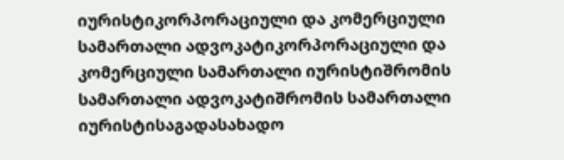იურისტიკორპორაციული და კომერციული სამართალი ადვოკატიკორპორაციული და კომერციული სამართალი იურისტიშრომის სამართალი ადვოკატიშრომის სამართალი იურისტისაგადასახადო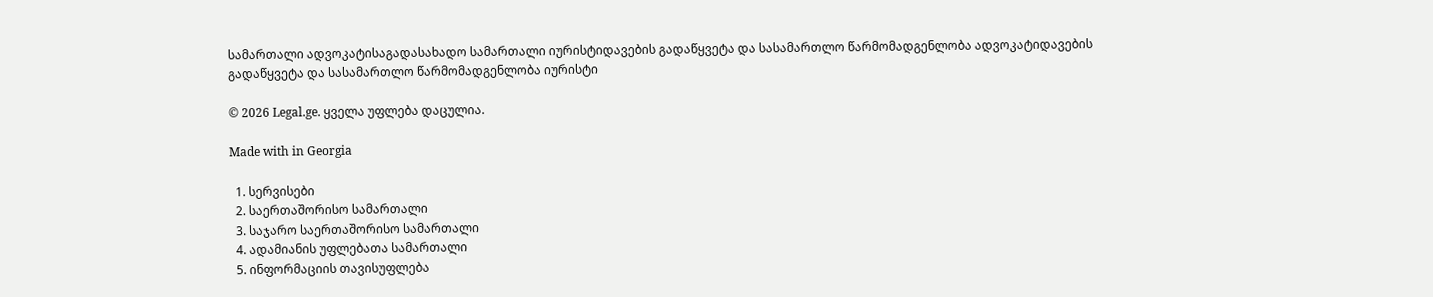სამართალი ადვოკატისაგადასახადო სამართალი იურისტიდავების გადაწყვეტა და სასამართლო წარმომადგენლობა ადვოკატიდავების გადაწყვეტა და სასამართლო წარმომადგენლობა იურისტი

© 2026 Legal.ge. ყველა უფლება დაცულია.

Made with in Georgia

  1. სერვისები
  2. საერთაშორისო სამართალი
  3. საჯარო საერთაშორისო სამართალი
  4. ადამიანის უფლებათა სამართალი
  5. ინფორმაციის თავისუფლება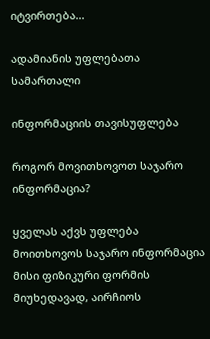იტვირთება...

ადამიანის უფლებათა სამართალი

ინფორმაციის თავისუფლება

როგორ მოვითხოვოთ საჯარო ინფორმაცია?

ყველას აქვს უფლება მოითხოვოს საჯარო ინფორმაცია მისი ფიზიკური ფორმის მიუხედავად, აირჩიოს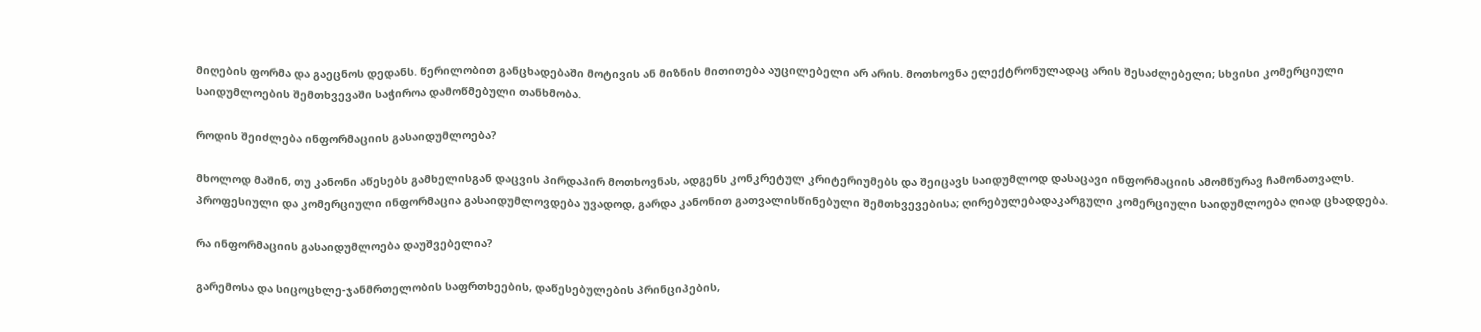მიღების ფორმა და გაეცნოს დედანს. წერილობით განცხადებაში მოტივის ან მიზნის მითითება აუცილებელი არ არის. მოთხოვნა ელექტრონულადაც არის შესაძლებელი; სხვისი კომერციული საიდუმლოების შემთხვევაში საჭიროა დამოწმებული თანხმობა.

როდის შეიძლება ინფორმაციის გასაიდუმლოება?

მხოლოდ მაშინ, თუ კანონი აწესებს გამხელისგან დაცვის პირდაპირ მოთხოვნას, ადგენს კონკრეტულ კრიტერიუმებს და შეიცავს საიდუმლოდ დასაცავი ინფორმაციის ამომწურავ ჩამონათვალს. პროფესიული და კომერციული ინფორმაცია გასაიდუმლოვდება უვადოდ, გარდა კანონით გათვალისწინებული შემთხვევებისა; ღირებულებადაკარგული კომერციული საიდუმლოება ღიად ცხადდება.

რა ინფორმაციის გასაიდუმლოება დაუშვებელია?

გარემოსა და სიცოცხლე-ჯანმრთელობის საფრთხეების, დაწესებულების პრინციპების,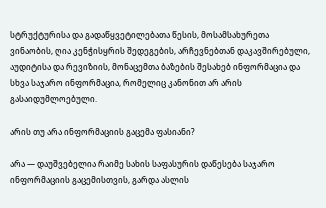სტრუქტურისა და გადაწყვეტილებათა წესის, მოსამსახურეთა ვინაობის, ღია კენჭისყრის შედეგების, არჩევნებთან დაკავშირებული, აუდიტისა და რევიზიის, მონაცემთა ბაზების შესახებ ინფორმაცია და სხვა საჯარო ინფორმაცია, რომელიც კანონით არ არის გასაიდუმლოებული.

არის თუ არა ინფორმაციის გაცემა ფასიანი?

არა — დაუშვებელია რაიმე სახის საფასურის დაწესება საჯარო ინფორმაციის გაცემისთვის, გარდა ასლის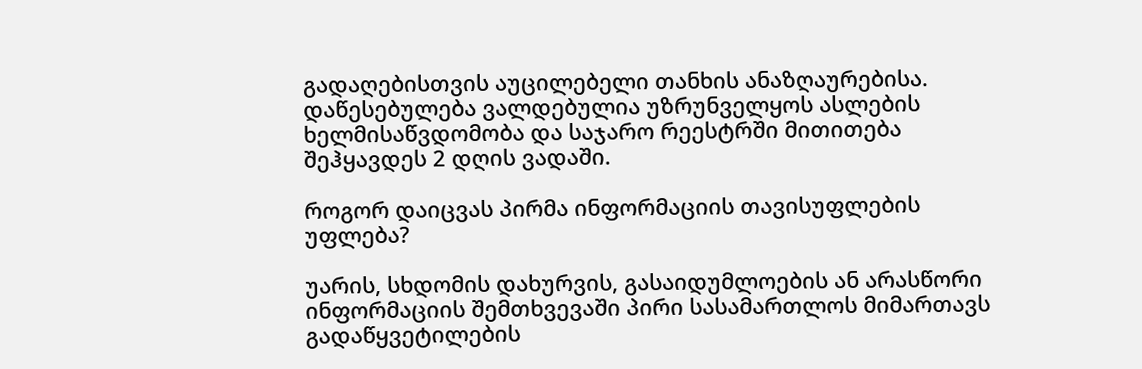გადაღებისთვის აუცილებელი თანხის ანაზღაურებისა. დაწესებულება ვალდებულია უზრუნველყოს ასლების ხელმისაწვდომობა და საჯარო რეესტრში მითითება შეჰყავდეს 2 დღის ვადაში.

როგორ დაიცვას პირმა ინფორმაციის თავისუფლების უფლება?

უარის, სხდომის დახურვის, გასაიდუმლოების ან არასწორი ინფორმაციის შემთხვევაში პირი სასამართლოს მიმართავს გადაწყვეტილების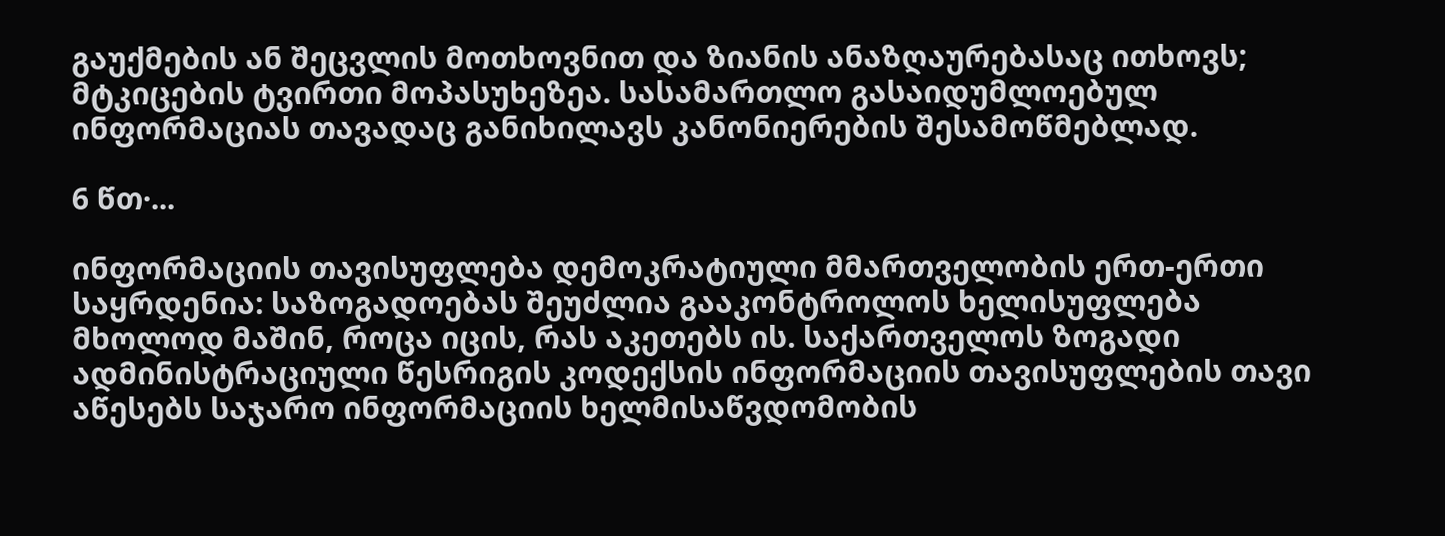გაუქმების ან შეცვლის მოთხოვნით და ზიანის ანაზღაურებასაც ითხოვს; მტკიცების ტვირთი მოპასუხეზეა. სასამართლო გასაიდუმლოებულ ინფორმაციას თავადაც განიხილავს კანონიერების შესამოწმებლად.

6 წთ·...

ინფორმაციის თავისუფლება დემოკრატიული მმართველობის ერთ-ერთი საყრდენია: საზოგადოებას შეუძლია გააკონტროლოს ხელისუფლება მხოლოდ მაშინ, როცა იცის, რას აკეთებს ის. საქართველოს ზოგადი ადმინისტრაციული წესრიგის კოდექსის ინფორმაციის თავისუფლების თავი აწესებს საჯარო ინფორმაციის ხელმისაწვდომობის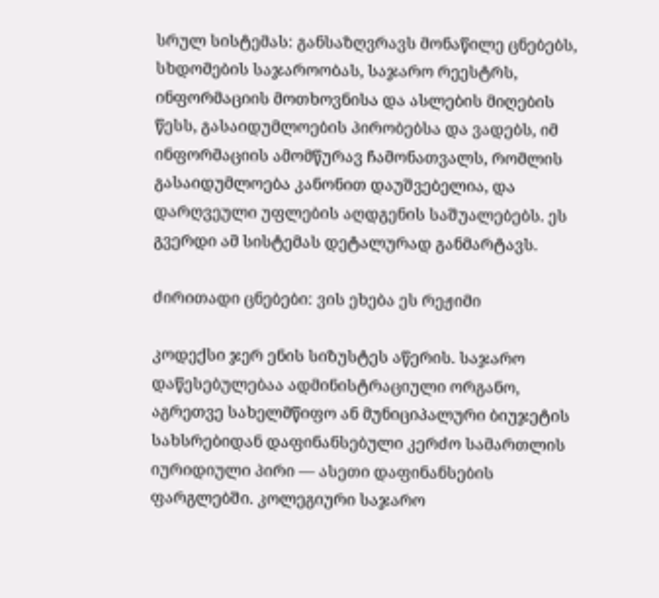სრულ სისტემას: განსაზღვრავს მონაწილე ცნებებს, სხდომების საჯაროობას, საჯარო რეესტრს, ინფორმაციის მოთხოვნისა და ასლების მიღების წესს, გასაიდუმლოების პირობებსა და ვადებს, იმ ინფორმაციის ამომწურავ ჩამონათვალს, რომლის გასაიდუმლოება კანონით დაუშვებელია, და დარღვეული უფლების აღდგენის საშუალებებს. ეს გვერდი ამ სისტემას დეტალურად განმარტავს.

ძირითადი ცნებები: ვის ეხება ეს რეჟიმი

კოდექსი ჯერ ენის სიზუსტეს აწერის. საჯარო დაწესებულებაა ადმინისტრაციული ორგანო, აგრეთვე სახელმწიფო ან მუნიციპალური ბიუჯეტის სახსრებიდან დაფინანსებული კერძო სამართლის იურიდიული პირი — ასეთი დაფინანსების ფარგლებში. კოლეგიური საჯარო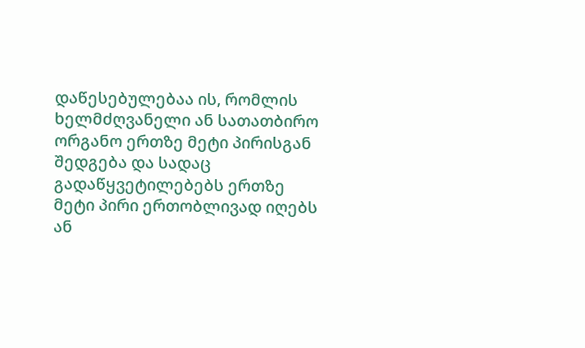დაწესებულებაა ის, რომლის ხელმძღვანელი ან სათათბირო ორგანო ერთზე მეტი პირისგან შედგება და სადაც გადაწყვეტილებებს ერთზე მეტი პირი ერთობლივად იღებს ან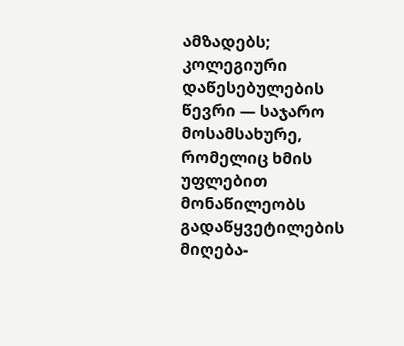ამზადებს; კოლეგიური დაწესებულების წევრი — საჯარო მოსამსახურე, რომელიც ხმის უფლებით მონაწილეობს გადაწყვეტილების მიღება-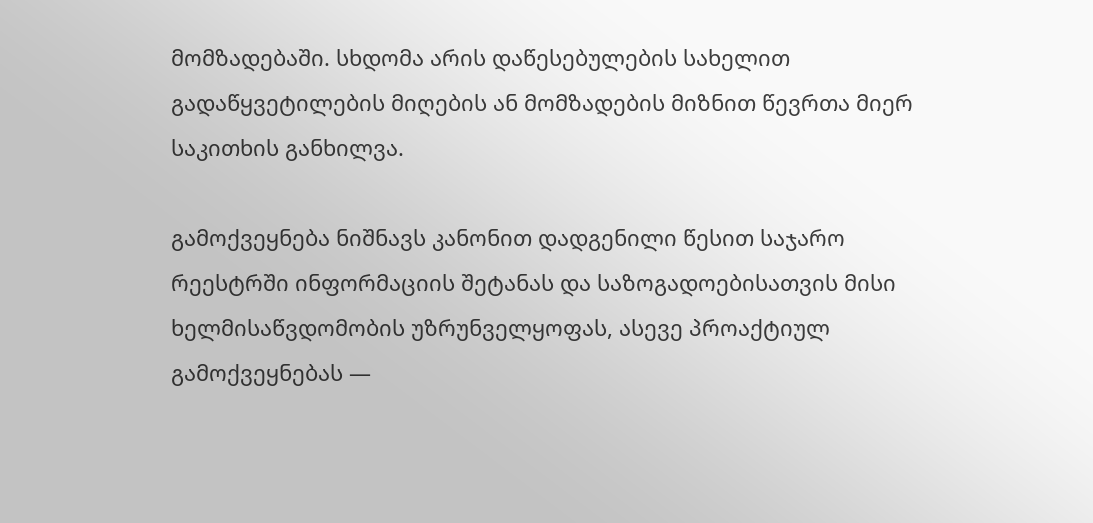მომზადებაში. სხდომა არის დაწესებულების სახელით გადაწყვეტილების მიღების ან მომზადების მიზნით წევრთა მიერ საკითხის განხილვა.

გამოქვეყნება ნიშნავს კანონით დადგენილი წესით საჯარო რეესტრში ინფორმაციის შეტანას და საზოგადოებისათვის მისი ხელმისაწვდომობის უზრუნველყოფას, ასევე პროაქტიულ გამოქვეყნებას —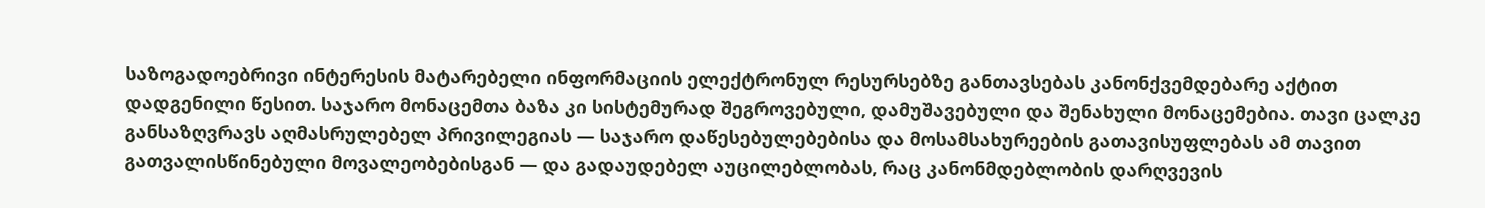საზოგადოებრივი ინტერესის მატარებელი ინფორმაციის ელექტრონულ რესურსებზე განთავსებას კანონქვემდებარე აქტით დადგენილი წესით. საჯარო მონაცემთა ბაზა კი სისტემურად შეგროვებული, დამუშავებული და შენახული მონაცემებია. თავი ცალკე განსაზღვრავს აღმასრულებელ პრივილეგიას — საჯარო დაწესებულებებისა და მოსამსახურეების გათავისუფლებას ამ თავით გათვალისწინებული მოვალეობებისგან — და გადაუდებელ აუცილებლობას, რაც კანონმდებლობის დარღვევის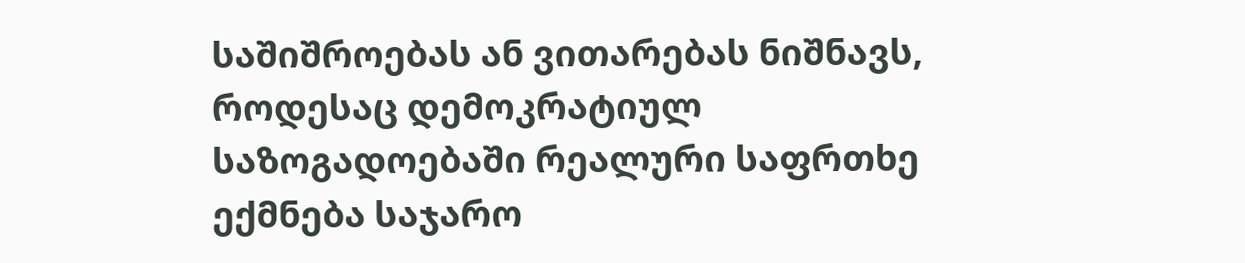საშიშროებას ან ვითარებას ნიშნავს, როდესაც დემოკრატიულ საზოგადოებაში რეალური საფრთხე ექმნება საჯარო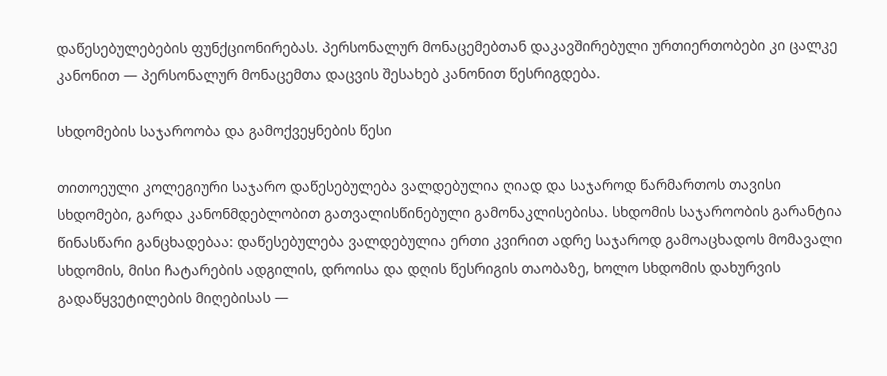დაწესებულებების ფუნქციონირებას. პერსონალურ მონაცემებთან დაკავშირებული ურთიერთობები კი ცალკე კანონით — პერსონალურ მონაცემთა დაცვის შესახებ კანონით წესრიგდება.

სხდომების საჯაროობა და გამოქვეყნების წესი

თითოეული კოლეგიური საჯარო დაწესებულება ვალდებულია ღიად და საჯაროდ წარმართოს თავისი სხდომები, გარდა კანონმდებლობით გათვალისწინებული გამონაკლისებისა. სხდომის საჯაროობის გარანტია წინასწარი განცხადებაა: დაწესებულება ვალდებულია ერთი კვირით ადრე საჯაროდ გამოაცხადოს მომავალი სხდომის, მისი ჩატარების ადგილის, დროისა და დღის წესრიგის თაობაზე, ხოლო სხდომის დახურვის გადაწყვეტილების მიღებისას —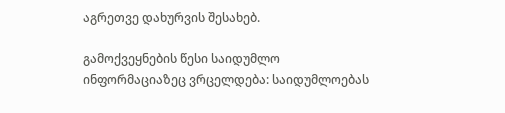აგრეთვე დახურვის შესახებ.

გამოქვეყნების წესი საიდუმლო ინფორმაციაზეც ვრცელდება: საიდუმლოებას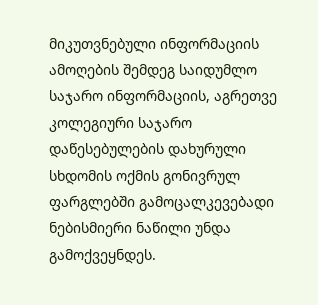მიკუთვნებული ინფორმაციის ამოღების შემდეგ საიდუმლო საჯარო ინფორმაციის, აგრეთვე კოლეგიური საჯარო დაწესებულების დახურული სხდომის ოქმის გონივრულ ფარგლებში გამოცალკევებადი ნებისმიერი ნაწილი უნდა გამოქვეყნდეს.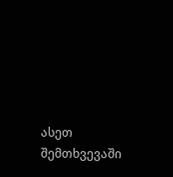ასეთ შემთხვევაში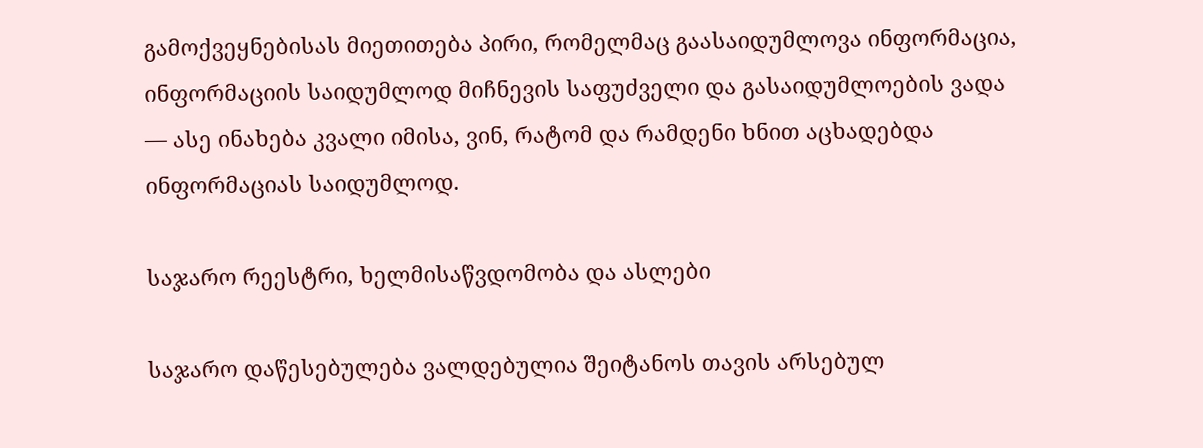გამოქვეყნებისას მიეთითება პირი, რომელმაც გაასაიდუმლოვა ინფორმაცია, ინფორმაციის საიდუმლოდ მიჩნევის საფუძველი და გასაიდუმლოების ვადა — ასე ინახება კვალი იმისა, ვინ, რატომ და რამდენი ხნით აცხადებდა ინფორმაციას საიდუმლოდ.

საჯარო რეესტრი, ხელმისაწვდომობა და ასლები

საჯარო დაწესებულება ვალდებულია შეიტანოს თავის არსებულ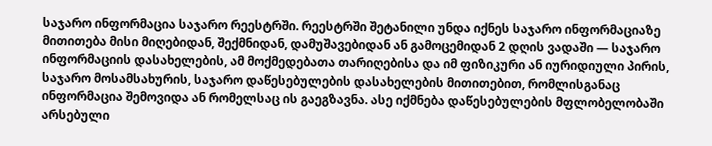საჯარო ინფორმაცია საჯარო რეესტრში. რეესტრში შეტანილი უნდა იქნეს საჯარო ინფორმაციაზე მითითება მისი მიღებიდან, შექმნიდან, დამუშავებიდან ან გამოცემიდან 2 დღის ვადაში — საჯარო ინფორმაციის დასახელების, ამ მოქმედებათა თარიღებისა და იმ ფიზიკური ან იურიდიული პირის, საჯარო მოსამსახურის, საჯარო დაწესებულების დასახელების მითითებით, რომლისგანაც ინფორმაცია შემოვიდა ან რომელსაც ის გაეგზავნა. ასე იქმნება დაწესებულების მფლობელობაში არსებული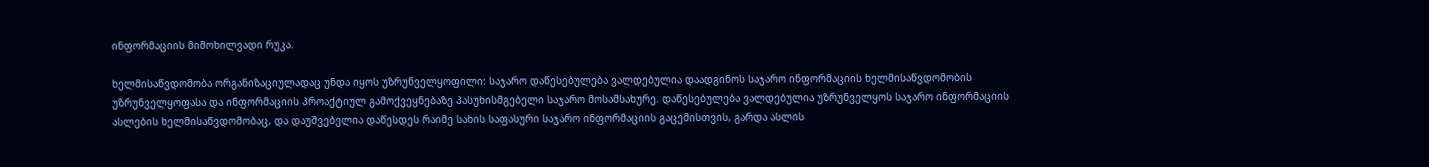ინფორმაციის მიმოხილვადი რუკა.

ხელმისაწვდომობა ორგანიზაციულადაც უნდა იყოს უზრუნველყოფილი: საჯარო დაწესებულება ვალდებულია დაადგინოს საჯარო ინფორმაციის ხელმისაწვდომობის უზრუნველყოფასა და ინფორმაციის პროაქტიულ გამოქვეყნებაზე პასუხისმგებელი საჯარო მოსამსახურე. დაწესებულება ვალდებულია უზრუნველყოს საჯარო ინფორმაციის ასლების ხელმისაწვდომობაც, და დაუშვებელია დაწესდეს რაიმე სახის საფასური საჯარო ინფორმაციის გაცემისთვის, გარდა ასლის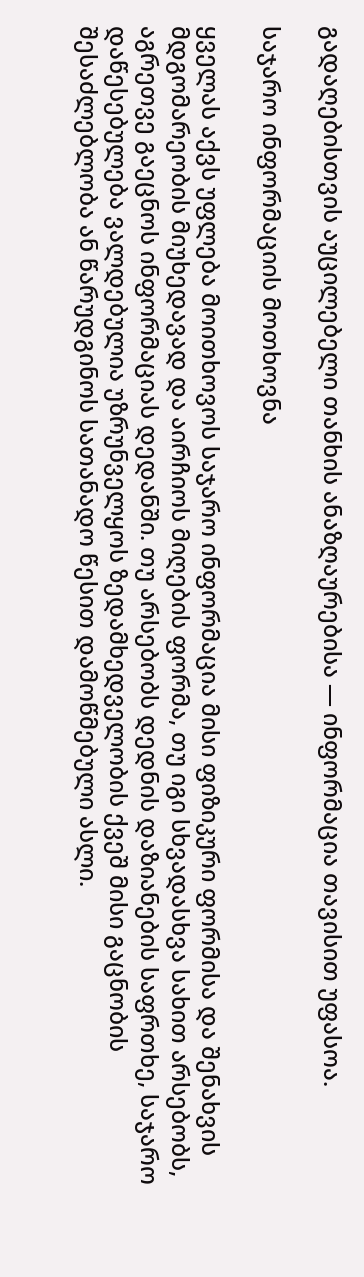გადაღებისთვის აუცილებელი თანხის ანაზღაურებისა — ინფორმაცია თავისით უფასოა.

საჯარო ინფორმაციის მოთხოვნა

ყველას აქვს უფლება მოითხოვოს საჯარო ინფორმაცია მისი ფიზიკური ფორმისა და შენახვის მდგომარეობის მიუხედავად და აირჩიოს მიღების ფორმა, თუ იგი სხვადასხვა სახით არსებობს, აგრეთვე გაეცნოს ინფორმაციას დედანში. თუ არსებობს დედნის დაზიანების საფრთხე, საჯარო დაწესებულება ვალდებულია უზრუნველყოს ზედამხედველობის ქვეშ მისი გაცნობის შესაძლებლობა ან წარუდგინოს სათანადო წესით დამოწმებული ასლი.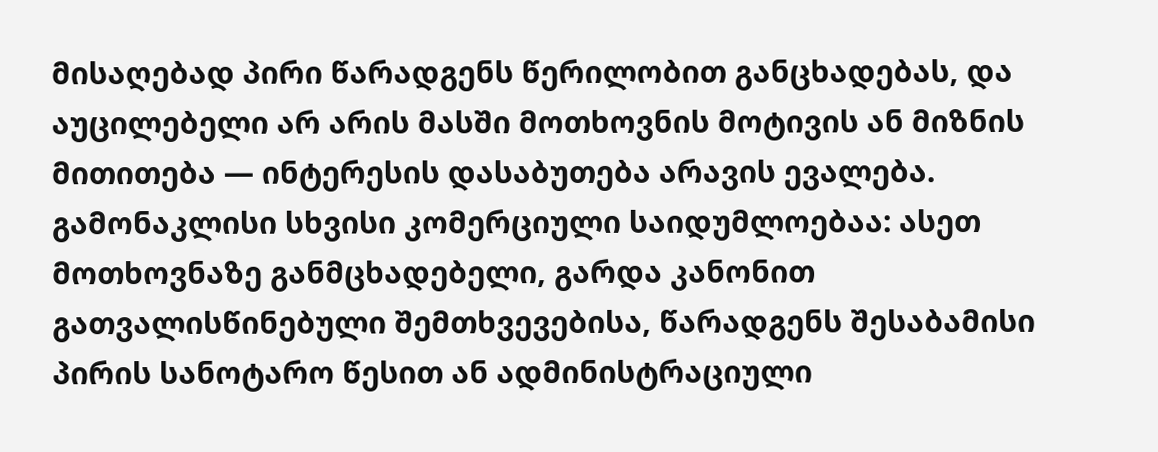მისაღებად პირი წარადგენს წერილობით განცხადებას, და აუცილებელი არ არის მასში მოთხოვნის მოტივის ან მიზნის მითითება — ინტერესის დასაბუთება არავის ევალება. გამონაკლისი სხვისი კომერციული საიდუმლოებაა: ასეთ მოთხოვნაზე განმცხადებელი, გარდა კანონით გათვალისწინებული შემთხვევებისა, წარადგენს შესაბამისი პირის სანოტარო წესით ან ადმინისტრაციული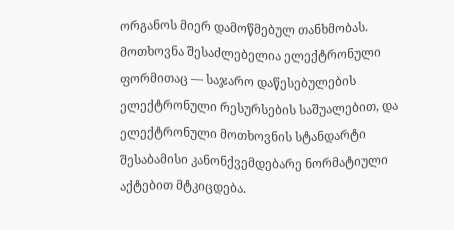ორგანოს მიერ დამოწმებულ თანხმობას. მოთხოვნა შესაძლებელია ელექტრონული ფორმითაც — საჯარო დაწესებულების ელექტრონული რესურსების საშუალებით, და ელექტრონული მოთხოვნის სტანდარტი შესაბამისი კანონქვემდებარე ნორმატიული აქტებით მტკიცდება.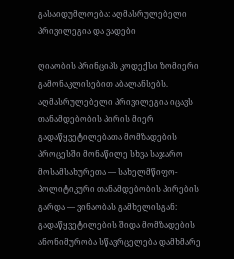გასაიდუმლოება: აღმასრულებელი პრივილეგია და ვადები

ღიაობის პრინციპს კოდექსი ზომიერი გამონაკლისებით აბალანსებს. აღმასრულებელი პრივილეგია იცავს თანამდებობის პირის მიერ გადაწყვეტილებათა მომზადების პროცესში მონაწილე სხვა საჯარო მოსამსახურეთა — სახელმწიფო-პოლიტიკური თანამდებობის პირების გარდა — ვინაობას გამხელისგან: გადაწყვეტილების შიდა მომზადების ანონიმურობა სწავრცელება დამხმარე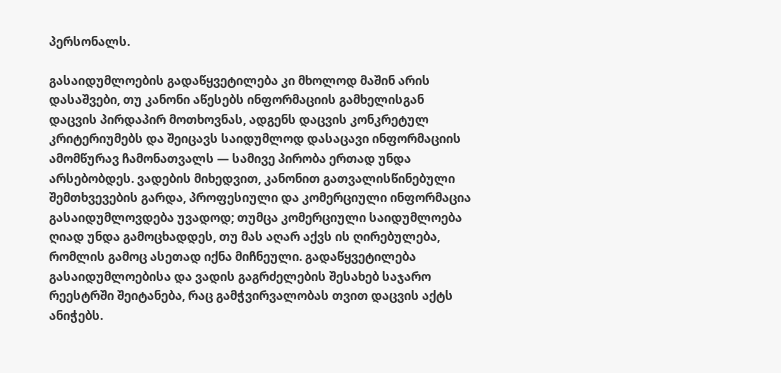პერსონალს.

გასაიდუმლოების გადაწყვეტილება კი მხოლოდ მაშინ არის დასაშვები, თუ კანონი აწესებს ინფორმაციის გამხელისგან დაცვის პირდაპირ მოთხოვნას, ადგენს დაცვის კონკრეტულ კრიტერიუმებს და შეიცავს საიდუმლოდ დასაცავი ინფორმაციის ამომწურავ ჩამონათვალს — სამივე პირობა ერთად უნდა არსებობდეს. ვადების მიხედვით, კანონით გათვალისწინებული შემთხვევების გარდა, პროფესიული და კომერციული ინფორმაცია გასაიდუმლოვდება უვადოდ; თუმცა კომერციული საიდუმლოება ღიად უნდა გამოცხადდეს, თუ მას აღარ აქვს ის ღირებულება, რომლის გამოც ასეთად იქნა მიჩნეული. გადაწყვეტილება გასაიდუმლოებისა და ვადის გაგრძელების შესახებ საჯარო რეესტრში შეიტანება, რაც გამჭვირვალობას თვით დაცვის აქტს ანიჭებს.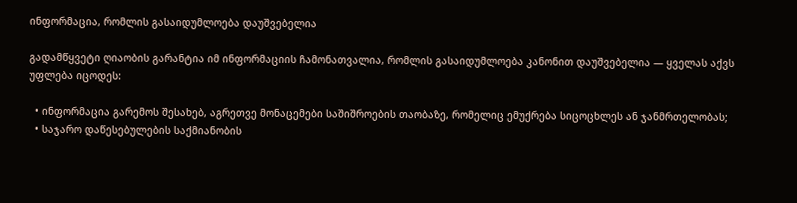ინფორმაცია, რომლის გასაიდუმლოება დაუშვებელია

გადამწყვეტი ღიაობის გარანტია იმ ინფორმაციის ჩამონათვალია, რომლის გასაიდუმლოება კანონით დაუშვებელია — ყველას აქვს უფლება იცოდეს:

  • ინფორმაცია გარემოს შესახებ, აგრეთვე მონაცემები საშიშროების თაობაზე, რომელიც ემუქრება სიცოცხლეს ან ჯანმრთელობას;
  • საჯარო დაწესებულების საქმიანობის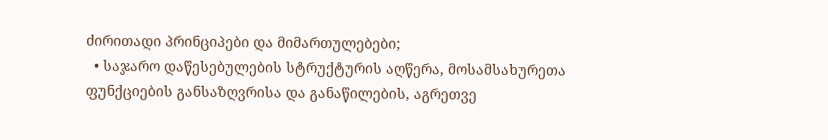ძირითადი პრინციპები და მიმართულებები;
  • საჯარო დაწესებულების სტრუქტურის აღწერა, მოსამსახურეთა ფუნქციების განსაზღვრისა და განაწილების, აგრეთვე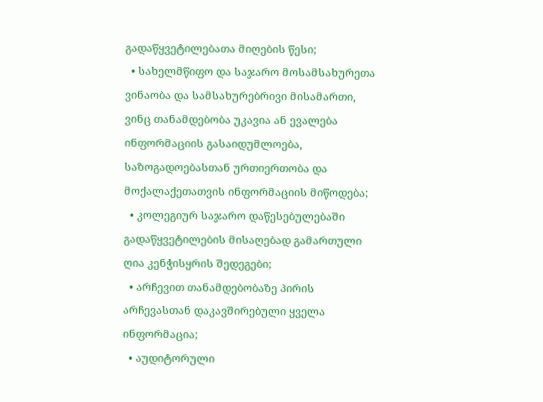გადაწყვეტილებათა მიღების წესი;
  • სახელმწიფო და საჯარო მოსამსახურეთა ვინაობა და სამსახურებრივი მისამართი, ვინც თანამდებობა უკავია ან ევალება ინფორმაციის გასაიდუმლოება, საზოგადოებასთან ურთიერთობა და მოქალაქეთათვის ინფორმაციის მიწოდება;
  • კოლეგიურ საჯარო დაწესებულებაში გადაწყვეტილების მისაღებად გამართული ღია კენჭისყრის შედეგები;
  • არჩევით თანამდებობაზე პირის არჩევასთან დაკავშირებული ყველა ინფორმაცია;
  • აუდიტორული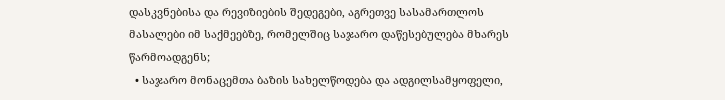დასკვნებისა და რევიზიების შედეგები, აგრეთვე სასამართლოს მასალები იმ საქმეებზე, რომელშიც საჯარო დაწესებულება მხარეს წარმოადგენს;
  • საჯარო მონაცემთა ბაზის სახელწოდება და ადგილსამყოფელი,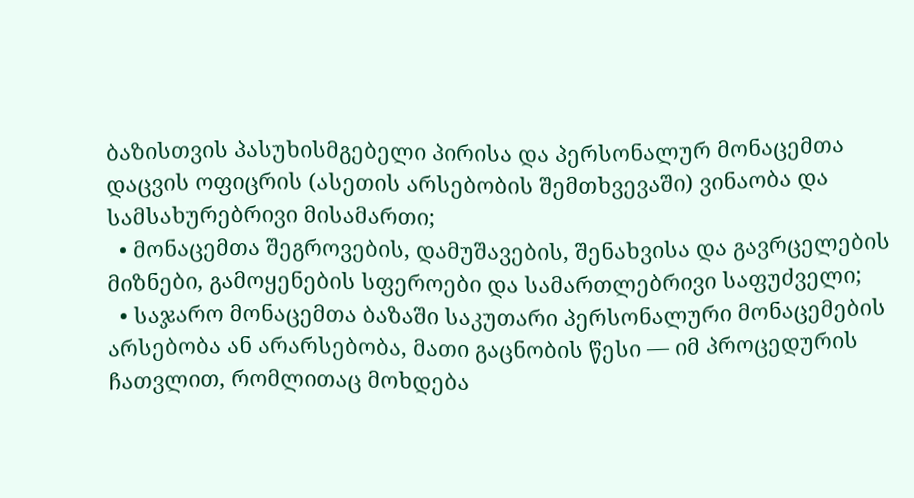ბაზისთვის პასუხისმგებელი პირისა და პერსონალურ მონაცემთა დაცვის ოფიცრის (ასეთის არსებობის შემთხვევაში) ვინაობა და სამსახურებრივი მისამართი;
  • მონაცემთა შეგროვების, დამუშავების, შენახვისა და გავრცელების მიზნები, გამოყენების სფეროები და სამართლებრივი საფუძველი;
  • საჯარო მონაცემთა ბაზაში საკუთარი პერსონალური მონაცემების არსებობა ან არარსებობა, მათი გაცნობის წესი — იმ პროცედურის ჩათვლით, რომლითაც მოხდება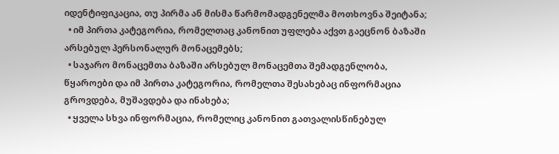იდენტიფიკაცია, თუ პირმა ან მისმა წარმომადგენელმა მოთხოვნა შეიტანა;
  • იმ პირთა კატეგორია, რომელთაც კანონით უფლება აქვთ გაეცნონ ბაზაში არსებულ პერსონალურ მონაცემებს;
  • საჯარო მონაცემთა ბაზაში არსებულ მონაცემთა შემადგენლობა, წყაროები და იმ პირთა კატეგორია, რომელთა შესახებაც ინფორმაცია გროვდება, მუშავდება და ინახება;
  • ყველა სხვა ინფორმაცია, რომელიც კანონით გათვალისწინებულ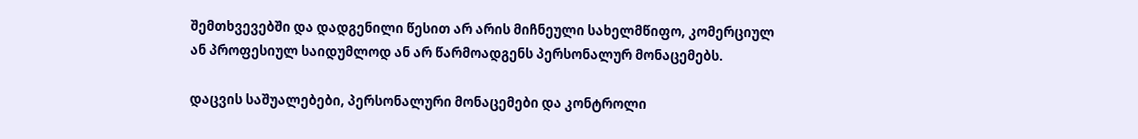შემთხვევებში და დადგენილი წესით არ არის მიჩნეული სახელმწიფო, კომერციულ ან პროფესიულ საიდუმლოდ ან არ წარმოადგენს პერსონალურ მონაცემებს.

დაცვის საშუალებები, პერსონალური მონაცემები და კონტროლი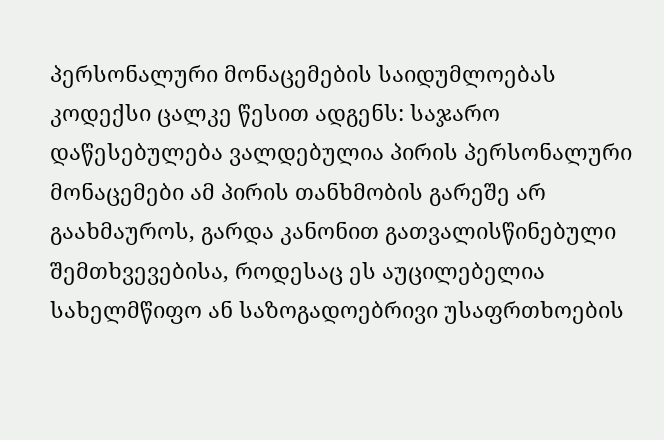პერსონალური მონაცემების საიდუმლოებას კოდექსი ცალკე წესით ადგენს: საჯარო დაწესებულება ვალდებულია პირის პერსონალური მონაცემები ამ პირის თანხმობის გარეშე არ გაახმაუროს, გარდა კანონით გათვალისწინებული შემთხვევებისა, როდესაც ეს აუცილებელია სახელმწიფო ან საზოგადოებრივი უსაფრთხოების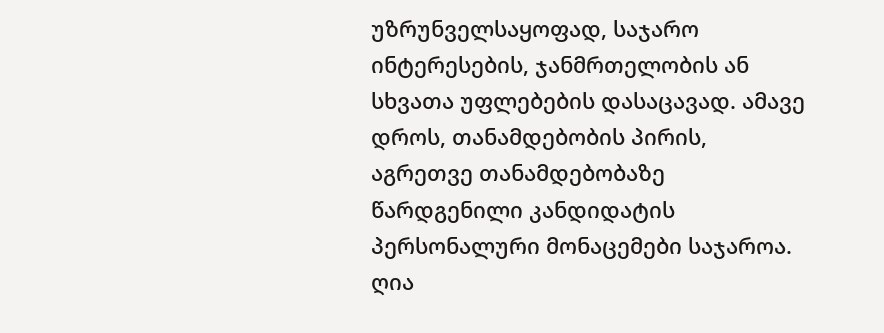უზრუნველსაყოფად, საჯარო ინტერესების, ჯანმრთელობის ან სხვათა უფლებების დასაცავად. ამავე დროს, თანამდებობის პირის, აგრეთვე თანამდებობაზე წარდგენილი კანდიდატის პერსონალური მონაცემები საჯაროა. ღია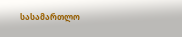სასამართლო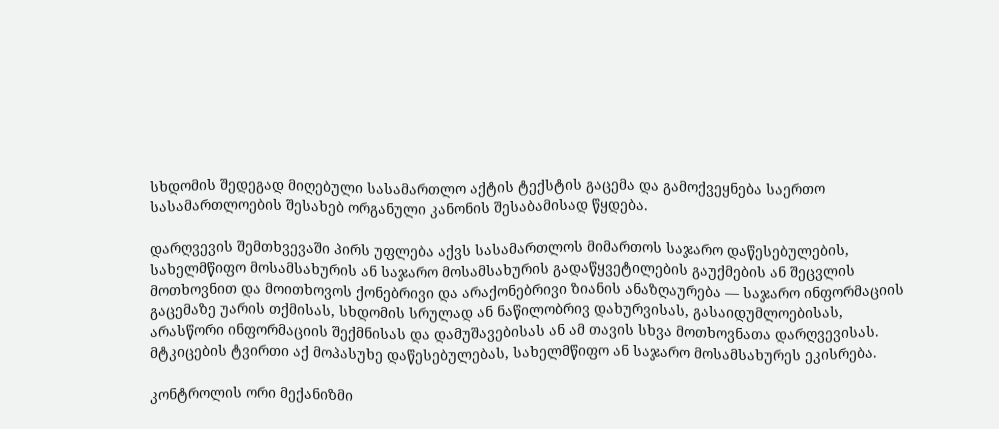სხდომის შედეგად მიღებული სასამართლო აქტის ტექსტის გაცემა და გამოქვეყნება საერთო სასამართლოების შესახებ ორგანული კანონის შესაბამისად წყდება.

დარღვევის შემთხვევაში პირს უფლება აქვს სასამართლოს მიმართოს საჯარო დაწესებულების, სახელმწიფო მოსამსახურის ან საჯარო მოსამსახურის გადაწყვეტილების გაუქმების ან შეცვლის მოთხოვნით და მოითხოვოს ქონებრივი და არაქონებრივი ზიანის ანაზღაურება — საჯარო ინფორმაციის გაცემაზე უარის თქმისას, სხდომის სრულად ან ნაწილობრივ დახურვისას, გასაიდუმლოებისას, არასწორი ინფორმაციის შექმნისას და დამუშავებისას ან ამ თავის სხვა მოთხოვნათა დარღვევისას. მტკიცების ტვირთი აქ მოპასუხე დაწესებულებას, სახელმწიფო ან საჯარო მოსამსახურეს ეკისრება.

კონტროლის ორი მექანიზმი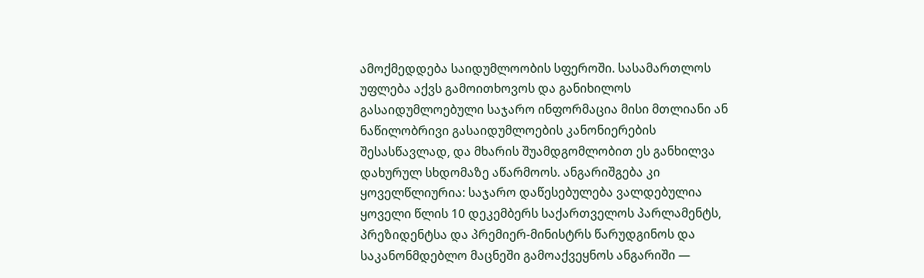ამოქმედდება საიდუმლოობის სფეროში. სასამართლოს უფლება აქვს გამოითხოვოს და განიხილოს გასაიდუმლოებული საჯარო ინფორმაცია მისი მთლიანი ან ნაწილობრივი გასაიდუმლოების კანონიერების შესასწავლად, და მხარის შუამდგომლობით ეს განხილვა დახურულ სხდომაზე აწარმოოს. ანგარიშგება კი ყოველწლიურია: საჯარო დაწესებულება ვალდებულია ყოველი წლის 10 დეკემბერს საქართველოს პარლამენტს, პრეზიდენტსა და პრემიერ-მინისტრს წარუდგინოს და საკანონმდებლო მაცნეში გამოაქვეყნოს ანგარიში —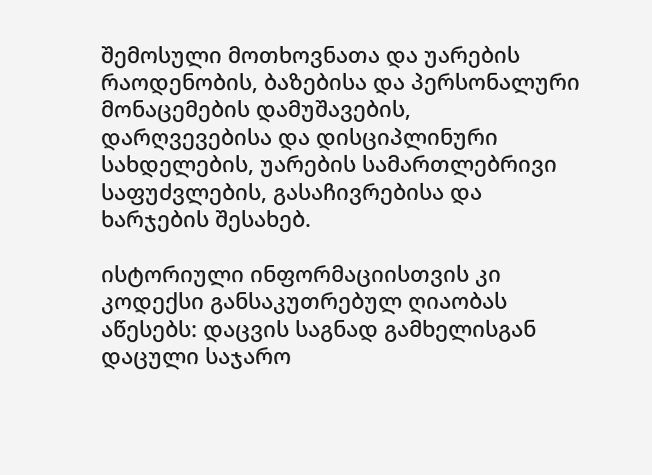შემოსული მოთხოვნათა და უარების რაოდენობის, ბაზებისა და პერსონალური მონაცემების დამუშავების, დარღვევებისა და დისციპლინური სახდელების, უარების სამართლებრივი საფუძვლების, გასაჩივრებისა და ხარჯების შესახებ.

ისტორიული ინფორმაციისთვის კი კოდექსი განსაკუთრებულ ღიაობას აწესებს: დაცვის საგნად გამხელისგან დაცული საჯარო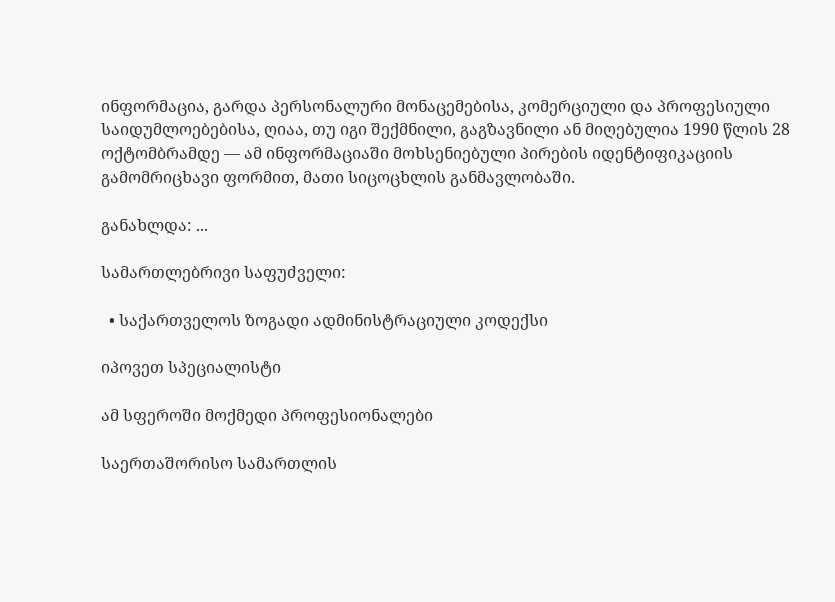ინფორმაცია, გარდა პერსონალური მონაცემებისა, კომერციული და პროფესიული საიდუმლოებებისა, ღიაა, თუ იგი შექმნილი, გაგზავნილი ან მიღებულია 1990 წლის 28 ოქტომბრამდე — ამ ინფორმაციაში მოხსენიებული პირების იდენტიფიკაციის გამომრიცხავი ფორმით, მათი სიცოცხლის განმავლობაში.

განახლდა: ...

სამართლებრივი საფუძველი:

  • საქართველოს ზოგადი ადმინისტრაციული კოდექსი

იპოვეთ სპეციალისტი

ამ სფეროში მოქმედი პროფესიონალები

საერთაშორისო სამართლის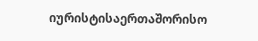იურისტისაერთაშორისო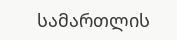სამართლის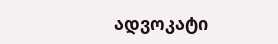ადვოკატი